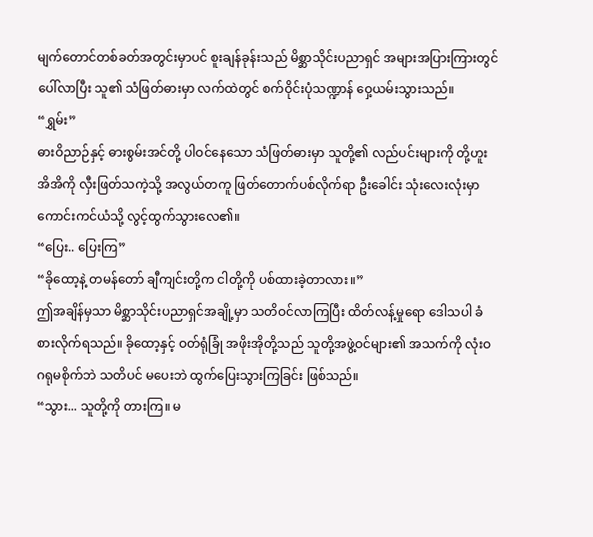မျက်တောင်တစ်ခတ်အတွင်းမှာပင် စူးချန်ခုန်းသည် မိစ္ဆာသိုင်းပညာရှင် အများအပြားကြားတွင် ပေါ်လာပြီး သူ၏ သံဖြတ်ဓားမှာ လက်ထဲတွင် စက်ဝိုင်းပုံသဏ္ဍာန် ဝှေ့ယမ်းသွားသည်။
“ရွှမ်း”
ဓားဝိညာဉ်နှင့် ဓားစွမ်းအင်တို့ ပါဝင်နေသော သံဖြတ်ဓားမှာ သူတို့၏ လည်ပင်းများကို တို့ဟူးအိအိကို လှီးဖြတ်သကဲ့သို့ အလွယ်တကူ ဖြတ်တောက်ပစ်လိုက်ရာ ဦးခေါင်း သုံးလေးလုံးမှာ ကောင်းကင်ယံသို့ လွင့်ထွက်သွားလေ၏။
“ပြေး.. ပြေးကြ”
“ခိုထော့နဲ့ တမန်တော် ချီကျင်းတို့က ငါတို့ကို ပစ်ထားခဲ့တာလား။”
ဤအချိန်မှသာ မိစ္ဆာသိုင်းပညာရှင်အချို့မှာ သတိဝင်လာကြပြီး ထိတ်လန့်မှုရော ဒေါသပါ ခံစားလိုက်ရသည်။ ခိုထော့နှင့် ဝတ်ရုံခြုံ အဖိုးအိုတို့သည် သူတို့အဖွဲ့ဝင်များ၏ အသက်ကို လုံးဝ ဂရုမစိုက်ဘဲ သတိပင် မပေးဘဲ ထွက်ပြေးသွားကြခြင်း ဖြစ်သည်။
“သွား... သူတို့ကို တားကြ။ မ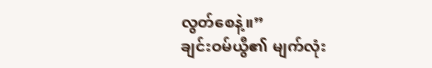လွတ်စေနဲ့။”
ချင်းဝမ်ယွီ၏ မျက်လုံး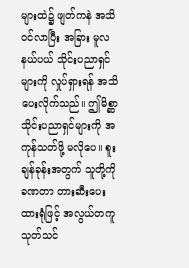များထဲ၌ ဖျတ်ကနဲ အသိဝင်လာပြီး အခြား မူလနယ်ပယ် သိုင်းပညာရှင်များကို လှုပ်ရှားရန် အသိပေးလိုက်သည်။ ဤမိစ္ဆာသိုင်းပညာရှင်များကို အကုန်သတ်ဖို့ မလိုပေ။ စူးချန်ခုန်းအတွက် သူတို့ကို ခဏတာ တားဆီးပေးထားရုံဖြင့် အလွယ်တကူ သုတ်သင်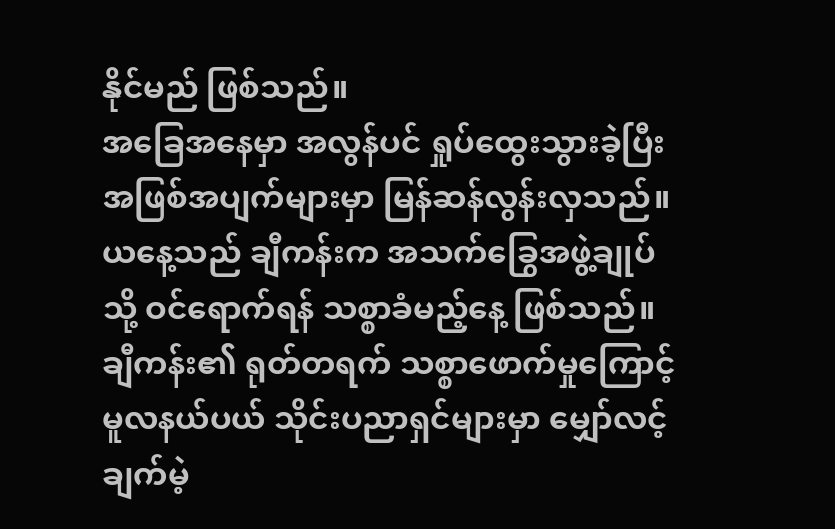နိုင်မည် ဖြစ်သည်။
အခြေအနေမှာ အလွန်ပင် ရှုပ်ထွေးသွားခဲ့ပြီး အဖြစ်အပျက်များမှာ မြန်ဆန်လွန်းလှသည်။ ယနေ့သည် ချီကန်းက အသက်ခြွေအဖွဲ့ချုပ်သို့ ဝင်ရောက်ရန် သစ္စာခံမည့်နေ့ ဖြစ်သည်။ ချီကန်း၏ ရုတ်တရက် သစ္စာဖောက်မှုကြောင့် မူလနယ်ပယ် သိုင်းပညာရှင်များမှာ မျှော်လင့်ချက်မဲ့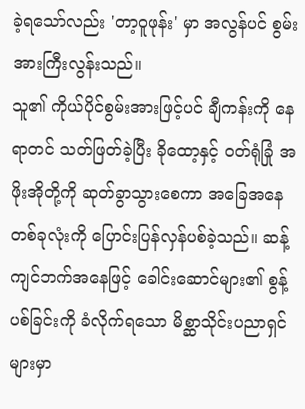ခဲ့ရသော်လည်း 'တာ့ဝူဖုန်း' မှာ အလွန်ပင် စွမ်းအားကြီးလွန်းသည်။
သူ၏ ကိုယ်ပိုင်စွမ်းအားဖြင့်ပင် ချီကန်းကို နေရာတင် သတ်ဖြတ်ခဲ့ပြီး ခိုထော့နှင့် ဝတ်ရုံခြုံ အဖိုးအိုတို့ကို ဆုတ်ခွာသွားစေကာ အခြေအနေတစ်ခုလုံးကို ပြောင်းပြန်လှန်ပစ်ခဲ့သည်။ ဆန့်ကျင်ဘက်အနေဖြင့် ခေါင်းဆောင်များ၏ စွန့်ပစ်ခြင်းကို ခံလိုက်ရသော မိစ္ဆာသိုင်းပညာရှင်များမှာ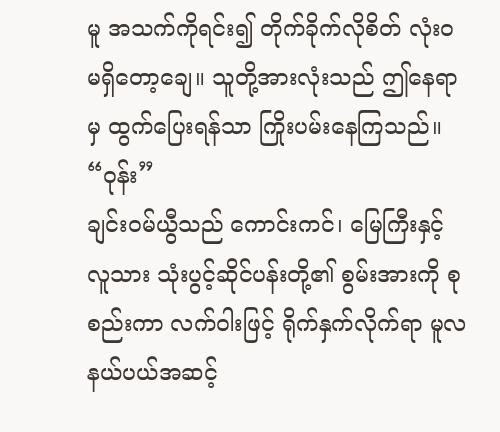မူ အသက်ကိုရင်း၍ တိုက်ခိုက်လိုစိတ် လုံးဝ မရှိတော့ချေ။ သူတို့အားလုံးသည် ဤနေရာမှ ထွက်ပြေးရန်သာ ကြိုးပမ်းနေကြသည်။
“ဝုန်း”
ချင်းဝမ်ယွီသည် ကောင်းကင်၊ မြေကြီးနှင့် လူသား သုံးပွင့်ဆိုင်ပန်းတို့၏ စွမ်းအားကို စုစည်းကာ လက်ဝါးဖြင့် ရိုက်နှက်လိုက်ရာ မူလနယ်ပယ်အဆင့်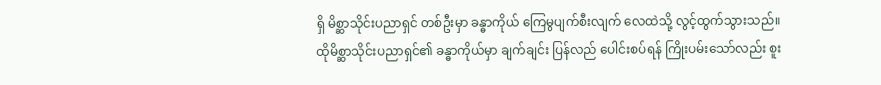ရှိ မိစ္ဆာသိုင်းပညာရှင် တစ်ဦးမှာ ခန္ဓာကိုယ် ကြေမွပျက်စီးလျက် လေထဲသို့ လွင့်ထွက်သွားသည်။
ထိုမိစ္ဆာသိုင်းပညာရှင်၏ ခန္ဓာကိုယ်မှာ ချက်ချင်း ပြန်လည် ပေါင်းစပ်ရန် ကြိုးပမ်းသော်လည်း စူး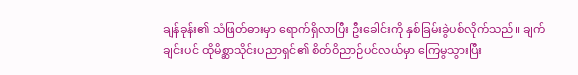ချန်ခုန်း၏ သံဖြတ်ဓားမှာ ရောက်ရှိလာပြီး ဦးခေါင်းကို နှစ်ခြမ်းခွဲပစ်လိုက်သည်။ ချက်ချင်းပင် ထိုမိစ္ဆာသိုင်းပညာရှင်၏ စိတ်ဝိညာဉ်ပင်လယ်မှာ ကြေမွသွားပြီး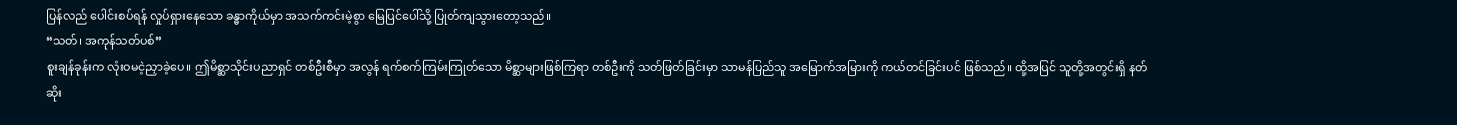ပြန်လည် ပေါင်းစပ်ရန် လှုပ်ရှားနေသော ခန္ဓာကိုယ်မှာ အသက်ကင်းမဲ့စွာ မြေပြင်ပေါ်သို့ ပြုတ်ကျသွားတော့သည်။
“သတ်၊ အကုန်သတ်ပစ်”
စူးချန်ခုန်းက လုံးဝမငဲ့ညှာခဲ့ပေ။ ဤမိစ္ဆာသိုင်းပညာရှင် တစ်ဦးစီမှာ အလွန် ရက်စက်ကြမ်းကြုတ်သော မိစ္ဆာများဖြစ်ကြရာ တစ်ဦးကို သတ်ဖြတ်ခြင်းမှာ သာမန်ပြည်သူ အမြောက်အမြားကို ကယ်တင်ခြင်းပင် ဖြစ်သည်။ ထို့အပြင် သူတို့အတွင်းရှိ နတ်ဆိုး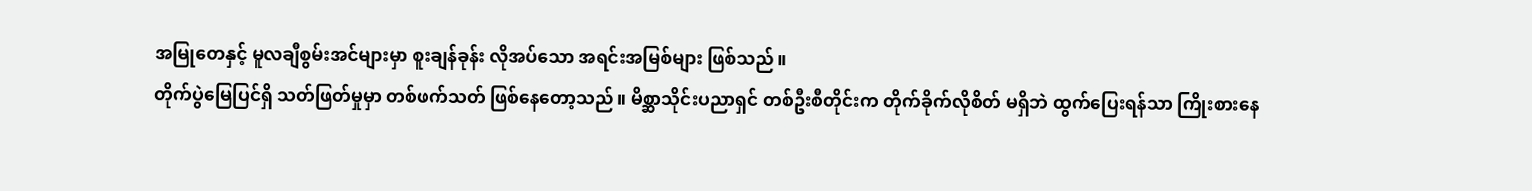အမြုတေနှင့် မူလချီစွမ်းအင်များမှာ စူးချန်ခုန်း လိုအပ်သော အရင်းအမြစ်များ ဖြစ်သည်။
တိုက်ပွဲမြေပြင်ရှိ သတ်ဖြတ်မှုမှာ တစ်ဖက်သတ် ဖြစ်နေတော့သည်။ မိစ္ဆာသိုင်းပညာရှင် တစ်ဦးစီတိုင်းက တိုက်ခိုက်လိုစိတ် မရှိဘဲ ထွက်ပြေးရန်သာ ကြိုးစားနေ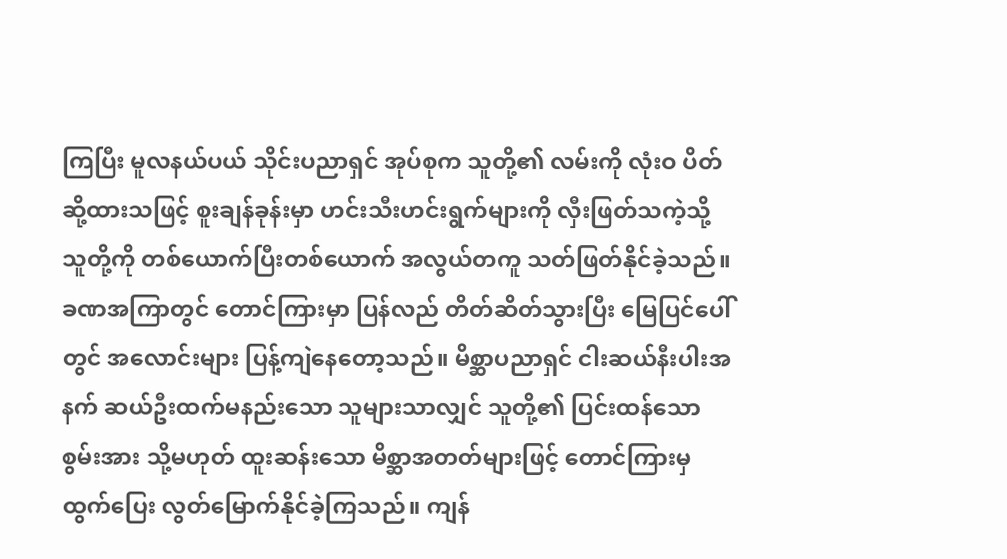ကြပြီး မူလနယ်ပယ် သိုင်းပညာရှင် အုပ်စုက သူတို့၏ လမ်းကို လုံးဝ ပိတ်ဆို့ထားသဖြင့် စူးချန်ခုန်းမှာ ဟင်းသီးဟင်းရွက်များကို လှီးဖြတ်သကဲ့သို့ သူတို့ကို တစ်ယောက်ပြီးတစ်ယောက် အလွယ်တကူ သတ်ဖြတ်နိုင်ခဲ့သည်။
ခဏအကြာတွင် တောင်ကြားမှာ ပြန်လည် တိတ်ဆိတ်သွားပြီး မြေပြင်ပေါ်တွင် အလောင်းများ ပြန့်ကျဲနေတော့သည်။ မိစ္ဆာပညာရှင် ငါးဆယ်နီးပါးအနက် ဆယ်ဦးထက်မနည်းသော သူများသာလျှင် သူတို့၏ ပြင်းထန်သော စွမ်းအား သို့မဟုတ် ထူးဆန်းသော မိစ္ဆာအတတ်များဖြင့် တောင်ကြားမှ ထွက်ပြေး လွတ်မြောက်နိုင်ခဲ့ကြသည်။ ကျန်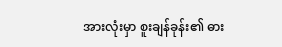အားလုံးမှာ စူးချန်ခုန်း၏ ဓား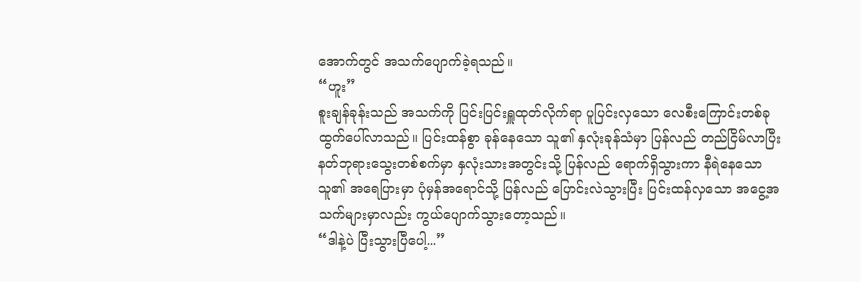အောက်တွင် အသက်ပျောက်ခဲ့ရသည်။
“ဟူး”
စူးချန်ခုန်းသည် အသက်ကို ပြင်းပြင်းရှူထုတ်လိုက်ရာ ပူပြင်းလှသော လေစီးကြောင်းတစ်ခု ထွက်ပေါ်လာသည်။ ပြင်းထန်စွာ ခုန်နေသော သူ၏ နှလုံးခုန်သံမှာ ပြန်လည် တည်ငြိမ်လာပြီး နတ်ဘုရားသွေးတစ်စက်မှာ နှလုံးသားအတွင်းသို့ ပြန်လည် ရောက်ရှိသွားကာ နီရဲနေသော သူ၏ အရေပြားမှာ ပုံမှန်အရောင်သို့ ပြန်လည် ပြောင်းလဲသွားပြီး ပြင်းထန်လှသော အငွေ့အသက်များမှာလည်း ကွယ်ပျောက်သွားတော့သည်။
“ဒါနဲ့ပဲ ပြီးသွားပြီပေါ့...”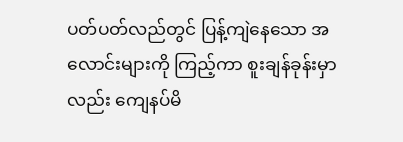ပတ်ပတ်လည်တွင် ပြန့်ကျဲနေသော အလောင်းများကို ကြည့်ကာ စူးချန်ခုန်းမှာလည်း ကျေနပ်မိ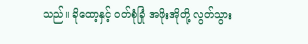သည်။ ခိုထော့နှင့် ဝတ်စုံခြုံ အဖိုးအိုတို့ လွတ်သွား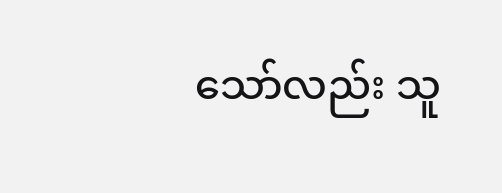သော်လည်း သူ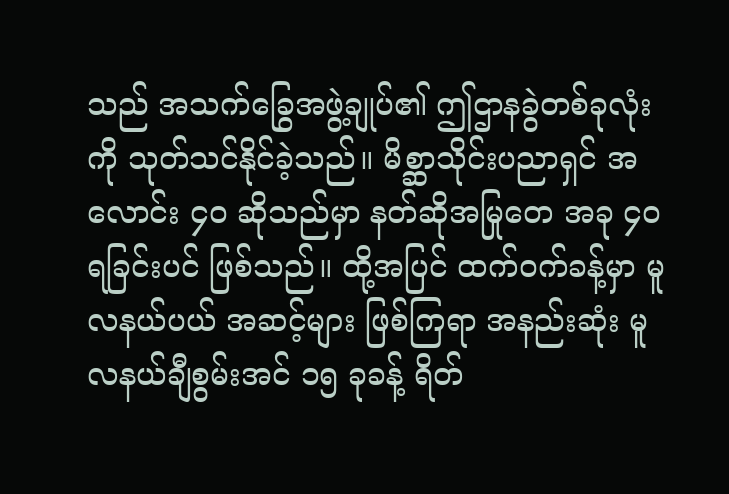သည် အသက်ခြွေအဖွဲ့ချုပ်၏ ဤဌာနခွဲတစ်ခုလုံးကို သုတ်သင်နိုင်ခဲ့သည်။ မိစ္ဆာသိုင်းပညာရှင် အလောင်း ၄၀ ဆိုသည်မှာ နတ်ဆိုအမြုတေ အခု ၄၀ ရခြင်းပင် ဖြစ်သည်။ ထို့အပြင် ထက်ဝက်ခန့်မှာ မူလနယ်ပယ် အဆင့်များ ဖြစ်ကြရာ အနည်းဆုံး မူလနယ်ချီစွမ်းအင် ၁၅ ခုခန့် ရိတ်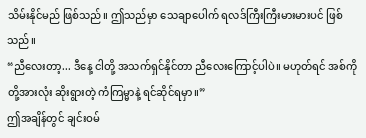သိမ်းနိုင်မည် ဖြစ်သည်။ ဤသည်မှာ သေချာပေါက် ရလဒ်ကြီးကြီးမားမားပင် ဖြစ်သည်။
“ညီလေးတာ့... ဒီနေ့ ငါတို့ အသက်ရှင်နိုင်တာ ညီလေးကြောင့်ပါပဲ။ မဟုတ်ရင် အစ်ကိုတို့အားလုံး ဆိုးရွားတဲ့ ကံကြမ္မာနဲ့ ရင်ဆိုင်ရမှာ။”
ဤအချိန်တွင် ချင်းဝမ်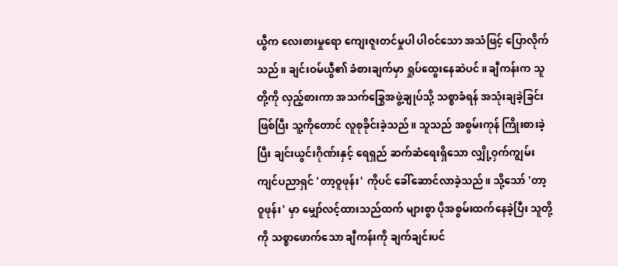ယွီက လေးစားမှုရော ကျေးဇူးတင်မှုပါ ပါဝင်သော အသံဖြင့် ပြောလိုက်သည်။ ချင်းဝမ်ယွီ၏ ခံစားချက်မှာ ရှုပ်ထွေးနေဆဲပင်။ ချီကန်းက သူတို့ကို လှည့်စားကာ အသက်ခြွေအဖွဲ့ချုပ်သို့ သစ္စာခံရန် အသုံးချခဲ့ခြင်း ဖြစ်ပြီး သူ့ကိုတောင် လူစုခိုင်းခဲ့သည်။ သူသည် အစွမ်းကုန် ကြိုးစားခဲ့ပြီး ချင်းယွင်းဂိုဏ်းနှင့် ရေရှည် ဆက်ဆံရေးရှိသော လျှို့ဝှက်ကျွမ်းကျင်ပညာရှင် 'တာ့ဝူဖုန်း' ကိုပင် ခေါ်ဆောင်လာခဲ့သည်။ သို့သော် 'တာ့ဝူဖုန်း' မှာ မျှော်လင့်ထားသည်ထက် များစွာ ပိုအစွမ်းထက်နေခဲ့ပြီး သူတို့ကို သစ္စာဖောက်သော ချီကန်းကို ချက်ချင်းပင်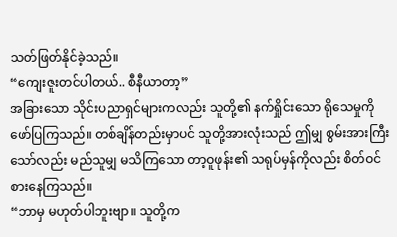သတ်ဖြတ်နိုင်ခဲ့သည်။
“ကျေးဇူးတင်ပါတယ်.. စီနီယာတာ့”
အခြားသော သိုင်းပညာရှင်များကလည်း သူတို့၏ နက်ရှိုင်းသော ရိုသေမှုကို ဖော်ပြကြသည်။ တစ်ချိန်တည်းမှာပင် သူတို့အားလုံးသည် ဤမျှ စွမ်းအားကြီးသော်လည်း မည်သူမျှ မသိကြသော တာ့ဝူဖုန်း၏ သရုပ်မှန်ကိုလည်း စိတ်ဝင်စားနေကြသည်။
“ဘာမှ မဟုတ်ပါဘူးဗျာ။ သူတို့က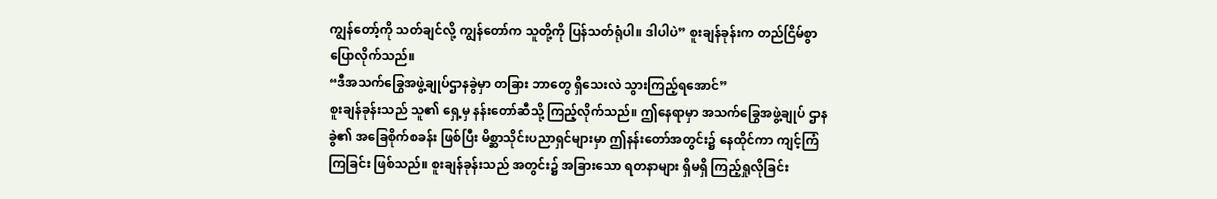ကျွန်တော့်ကို သတ်ချင်လို့ ကျွန်တော်က သူတို့ကို ပြန်သတ်ရုံပါ။ ဒါပါပဲ” စူးချန်ခုန်းက တည်ငြိမ်စွာ ပြောလိုက်သည်။
“ဒီအသက်ခြွေအဖွဲ့ချုပ်ဌာနခွဲမှာ တခြား ဘာတွေ ရှိသေးလဲ သွားကြည့်ရအောင်”
စူးချန်ခုန်းသည် သူ၏ ရှေ့မှ နန်းတော်ဆီသို့ ကြည့်လိုက်သည်။ ဤနေရာမှာ အသက်ခြွေအဖွဲ့ချုပ် ဌာနခွဲ၏ အခြေစိုက်စခန်း ဖြစ်ပြီး မိစ္ဆာသိုင်းပညာရှင်များမှာ ဤနန်းတော်အတွင်း၌ နေထိုင်ကာ ကျင့်ကြံကြခြင်း ဖြစ်သည်။ စူးချန်ခုန်းသည် အတွင်း၌ အခြားသော ရတနာများ ရှိမရှိ ကြည့်ရှုလိုခြင်း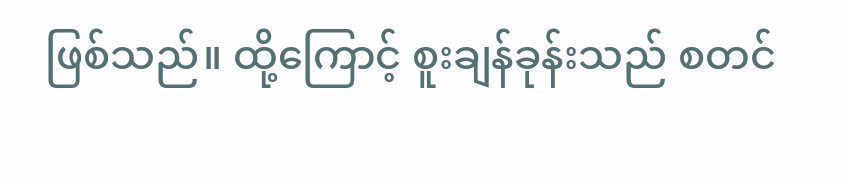ဖြစ်သည်။ ထို့ကြောင့် စူးချန်ခုန်းသည် စတင်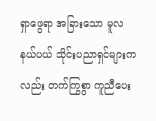ရှာဖွေရာ အခြားသော မူလနယ်ပယ် သိုင်းပညာရှင်များကလည်း တက်ကြွစွာ ကူညီပေး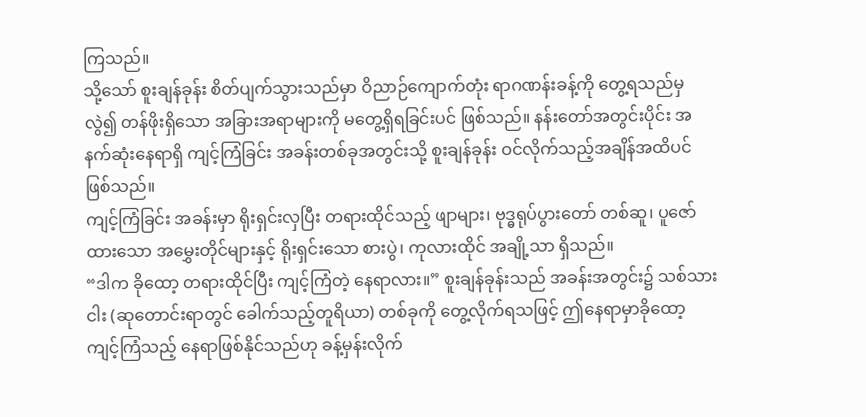ကြသည်။
သို့သော် စူးချန်ခုန်း စိတ်ပျက်သွားသည်မှာ ဝိညာဉ်ကျောက်တုံး ရာဂဏန်းခန့်ကို တွေ့ရသည်မှလွဲ၍ တန်ဖိုးရှိသော အခြားအရာများကို မတွေ့ရှိရခြင်းပင် ဖြစ်သည်။ နန်းတော်အတွင်းပိုင်း အနက်ဆုံးနေရာရှိ ကျင့်ကြံခြင်း အခန်းတစ်ခုအတွင်းသို့ စူးချန်ခုန်း ဝင်လိုက်သည့်အချိန်အထိပင် ဖြစ်သည်။
ကျင့်ကြံခြင်း အခန်းမှာ ရိုးရှင်းလှပြီး တရားထိုင်သည့် ဖျာများ၊ ဗုဒ္ဓရုပ်ပွားတော် တစ်ဆူ၊ ပူဇော်ထားသော အမွှေးတိုင်များနှင့် ရိုးရှင်းသော စားပွဲ၊ ကုလားထိုင် အချို့သာ ရှိသည်။
“ဒါက ခိုထော့ တရားထိုင်ပြီး ကျင့်ကြံတဲ့ နေရာလား။” စူးချန်ခုန်းသည် အခန်းအတွင်း၌ သစ်သားငါး (ဆုတောင်းရာတွင် ခေါက်သည့်တူရိယာ) တစ်ခုကို တွေ့လိုက်ရသဖြင့် ဤနေရာမှာခိုထော့ ကျင့်ကြံသည့် နေရာဖြစ်နိုင်သည်ဟု ခန့်မှန်းလိုက်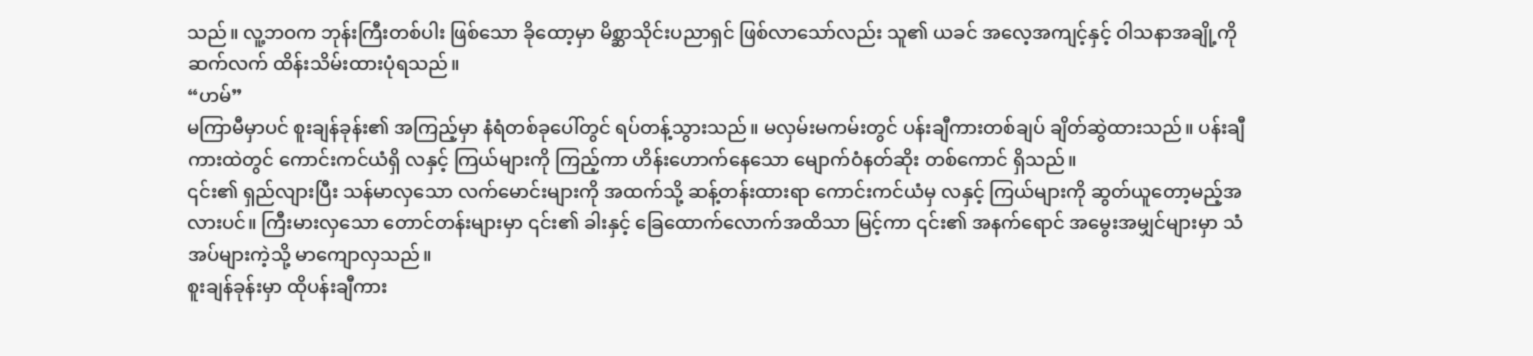သည်။ လူ့ဘဝက ဘုန်းကြီးတစ်ပါး ဖြစ်သော ခိုထော့မှာ မိစ္ဆာသိုင်းပညာရှင် ဖြစ်လာသော်လည်း သူ၏ ယခင် အလေ့အကျင့်နှင့် ဝါသနာအချို့ကို ဆက်လက် ထိန်းသိမ်းထားပုံရသည်။
“ဟမ်”
မကြာမီမှာပင် စူးချန်ခုန်း၏ အကြည့်မှာ နံရံတစ်ခုပေါ်တွင် ရပ်တန့်သွားသည်။ မလှမ်းမကမ်းတွင် ပန်းချီကားတစ်ချပ် ချိတ်ဆွဲထားသည်။ ပန်းချီကားထဲတွင် ကောင်းကင်ယံရှိ လနှင့် ကြယ်များကို ကြည့်ကာ ဟိန်းဟောက်နေသော မျောက်ဝံနတ်ဆိုး တစ်ကောင် ရှိသည်။
၎င်း၏ ရှည်လျားပြီး သန်မာလှသော လက်မောင်းများကို အထက်သို့ ဆန့်တန်းထားရာ ကောင်းကင်ယံမှ လနှင့် ကြယ်များကို ဆွတ်ယူတော့မည့်အလားပင်။ ကြီးမားလှသော တောင်တန်းများမှာ ၎င်း၏ ခါးနှင့် ခြေထောက်လောက်အထိသာ မြင့်ကာ ၎င်း၏ အနက်ရောင် အမွေးအမျှင်များမှာ သံအပ်များကဲ့သို့ မာကျောလှသည်။
စူးချန်ခုန်းမှာ ထိုပန်းချီကား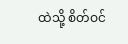ထဲသို့ စိတ်ဝင်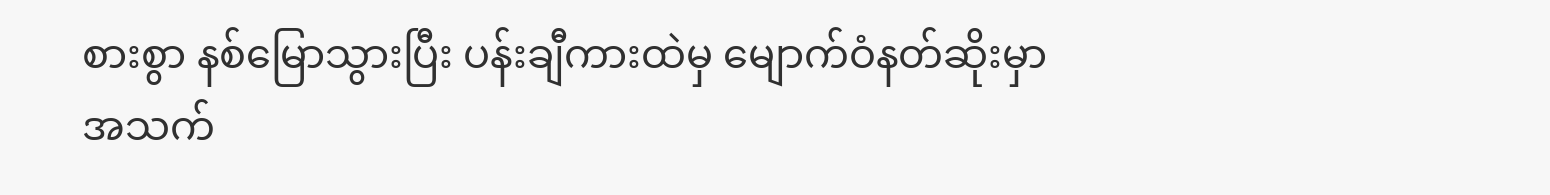စားစွာ နစ်မြောသွားပြီး ပန်းချီကားထဲမှ မျောက်ဝံနတ်ဆိုးမှာ အသက်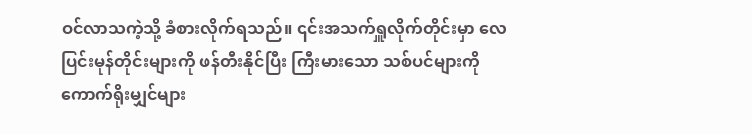ဝင်လာသကဲ့သို့ ခံစားလိုက်ရသည်။ ၎င်းအသက်ရှူလိုက်တိုင်းမှာ လေပြင်းမုန်တိုင်းများကို ဖန်တီးနိုင်ပြီး ကြီးမားသော သစ်ပင်များကို ကောက်ရိုးမျှင်များ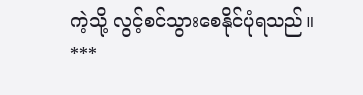ကဲ့သို့ လွင့်စင်သွားစေနိုင်ပုံရသည်။
***